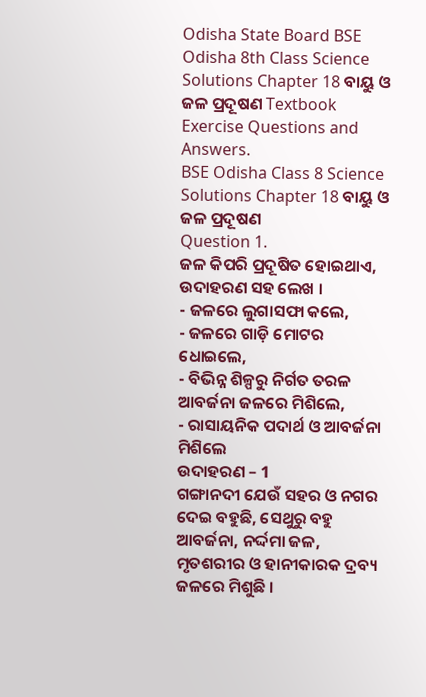Odisha State Board BSE Odisha 8th Class Science Solutions Chapter 18 ବାୟୁ ଓ ଜଳ ପ୍ରଦୂଷଣ Textbook Exercise Questions and Answers.
BSE Odisha Class 8 Science Solutions Chapter 18 ବାୟୁ ଓ ଜଳ ପ୍ରଦୂଷଣ
Question 1.
ଜଳ କିପରି ପ୍ରଦୂଷିତ ହୋଇଥାଏ, ଉଦାହରଣ ସହ ଲେଖ ।
- ଜଳରେ ଲୁଗାସଫା କଲେ,
- ଜଳରେ ଗାଡ଼ି ମୋଟର ଧୋଇଲେ,
- ବିଭିନ୍ନ ଶିଳ୍ପରୁ ନିର୍ଗତ ତରଳ ଆବର୍ଜନା ଜଳରେ ମିଶିଲେ,
- ରାସାୟନିକ ପଦାର୍ଥ ଓ ଆବର୍ଜନା ମିଶିଲେ
ଉଦାହରଣ – 1
ଗଙ୍ଗାନଦୀ ଯେଉଁ ସହର ଓ ନଗର ଦେଇ ବହୁଛି, ସେଥୁରୁ ବହୁ ଆବର୍ଜନା, ନର୍ଦ୍ଦମା ଜଳ, ମୃତଶରୀର ଓ ହାନୀକାରକ ଦ୍ରବ୍ୟ ଜଳରେ ମିଶୁଛି ।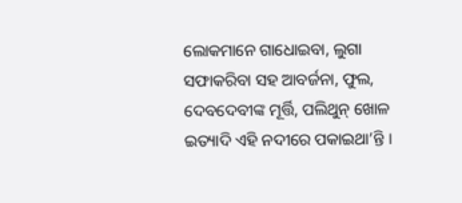ଲୋକମାନେ ଗାଧୋଇବା, ଲୁଗା ସଫାକରିବା ସହ ଆବର୍ଜନା, ଫୁଲ, ଦେବଦେବୀଙ୍କ ମୂର୍ତ୍ତି, ପଲିଥୁନ୍ ଖୋଳ ଇତ୍ୟାଦି ଏହି ନଦୀରେ ପକାଇଥା’ନ୍ତି ।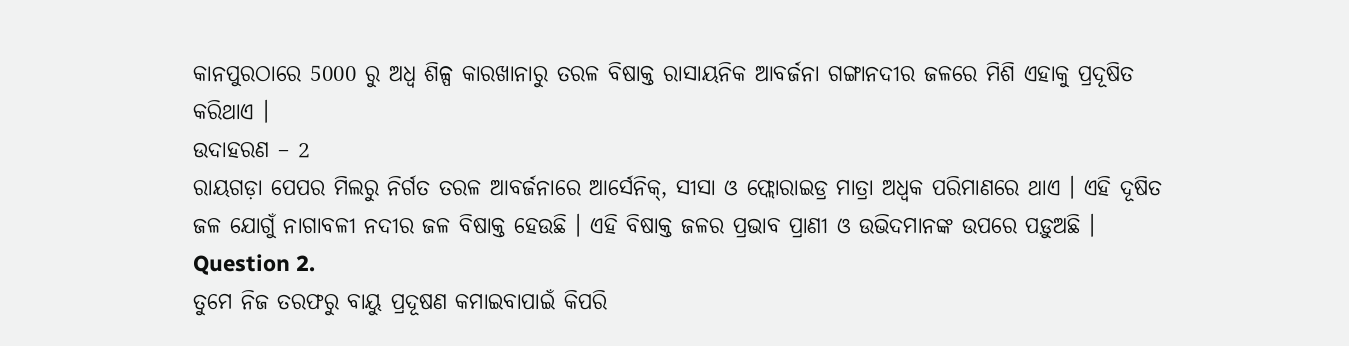କାନପୁରଠାରେ 5000 ରୁ ଅଧ୍ଵ ଶିଳ୍ପ କାରଖାନାରୁ ତରଳ ବିଷାକ୍ତ ରାସାୟନିକ ଆବର୍ଜନା ଗଙ୍ଗାନଦୀର ଜଳରେ ମିଶି ଏହାକୁ ପ୍ରଦୂଷିତ କରିଥାଏ ।
ଉଦାହରଣ – 2
ରାୟଗଡ଼ା ପେପର ମିଲରୁ ନିର୍ଗତ ତରଳ ଆବର୍ଜନାରେ ଆର୍ସେନିକ୍, ସୀସା ଓ ଫ୍ଲୋରାଇଡ୍ର ମାତ୍ରା ଅଧ୍ବକ ପରିମାଣରେ ଥାଏ । ଏହି ଦୂଷିତ ଜଳ ଯୋଗୁଁ ନାଗାବଳୀ ନଦୀର ଜଳ ବିଷାକ୍ତ ହେଉଛି । ଏହି ବିଷାକ୍ତ ଜଳର ପ୍ରଭାବ ପ୍ରାଣୀ ଓ ଉଭିଦମାନଙ୍କ ଉପରେ ପଡ଼ୁଅଛି ।
Question 2.
ତୁମେ ନିଜ ତରଫରୁ ବାୟୁ ପ୍ରଦୂଷଣ କମାଇବାପାଇଁ କିପରି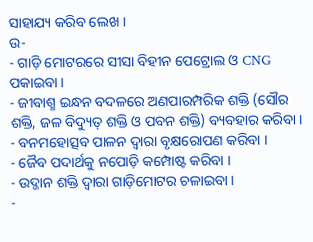ସାହାଯ୍ୟ କରିବ ଲେଖ ।
ଉ-
- ଗାଡ଼ି ମୋଟରରେ ସୀସା ବିହୀନ ପେଟ୍ରୋଲ ଓ CNG ପକାଇବା ।
- ଜୀବାଶ୍ମ ଇନ୍ଧନ ବଦଳରେ ଅଣପାରମ୍ପରିକ ଶକ୍ତି (ସୌର ଶକ୍ତି, ଜଳ ବିଦ୍ୟୁତ୍ ଶକ୍ତି ଓ ପବନ ଶକ୍ତି) ବ୍ୟବହାର କରିବା ।
- ବନମହୋତ୍ସବ ପାଳନ ଦ୍ବାରା ବୃକ୍ଷରୋପଣ କରିବା ।
- ଜୈବ ପଦାର୍ଥକୁ ନପୋଡ଼ି କମ୍ପୋଷ୍ଟ କରିବା ।
- ଉଦ୍ଜାନ ଶକ୍ତି ଦ୍ୱାରା ଗାଡ଼ିମୋଟର ଚଳାଇବା ।
-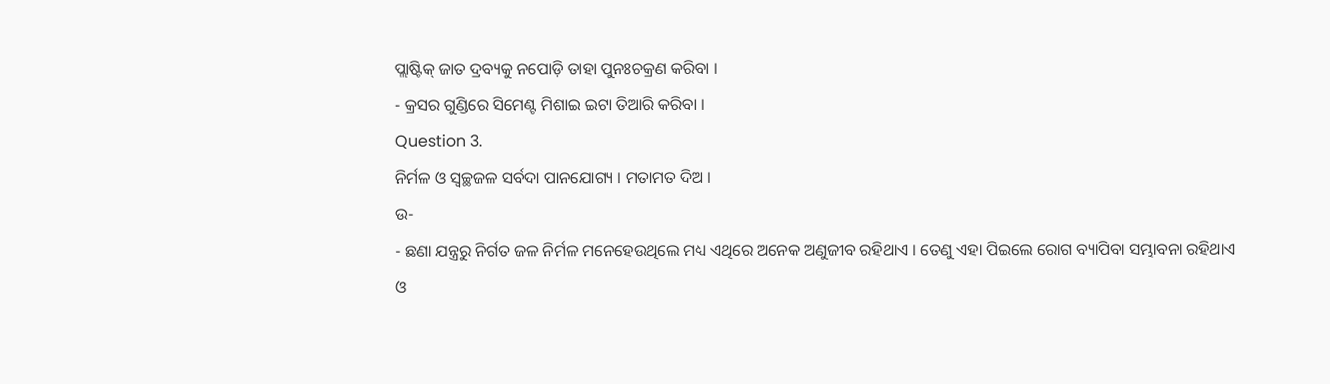ପ୍ଲାଷ୍ଟିକ୍ ଜାତ ଦ୍ରବ୍ୟକୁ ନପୋଡ଼ି ତାହା ପୁନଃଚକ୍ରଣ କରିବା ।
- କ୍ରସର ଗୁଣ୍ଡିରେ ସିମେଣ୍ଟ ମିଶାଇ ଇଟା ତିଆରି କରିବା ।
Question 3.
ନିର୍ମଳ ଓ ସ୍ଵଚ୍ଛଜଳ ସର୍ବଦା ପାନଯୋଗ୍ୟ । ମତାମତ ଦିଅ ।
ଉ-
- ଛଣା ଯନ୍ତ୍ରରୁ ନିର୍ଗତ ଜଳ ନିର୍ମଳ ମନେହେଉଥିଲେ ମଧ୍ୟ ଏଥିରେ ଅନେକ ଅଣୁଜୀବ ରହିଥାଏ । ତେଣୁ ଏହା ପିଇଲେ ରୋଗ ବ୍ୟାପିବା ସମ୍ଭାବନା ରହିଥାଏ ଓ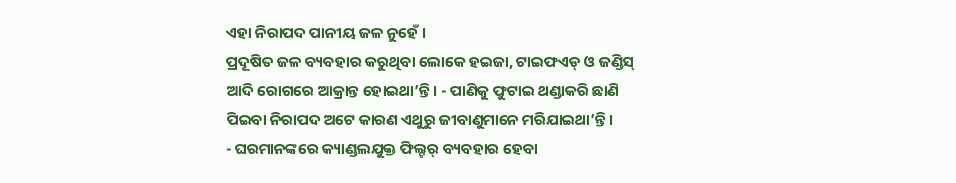ଏହା ନିରାପଦ ପାନୀୟ ଜଳ ନୁହେଁ ।
ପ୍ରଦୂଷିତ ଜଳ ବ୍ୟବହାର କରୁଥିବା ଲୋକେ ହଇଜା, ଟାଇଫଏଡ୍ ଓ ଜଣ୍ଡିସ୍ ଆଦି ରୋଗରେ ଆକ୍ରାନ୍ତ ହୋଇଥା’ନ୍ତି । - ପାଣିକୁ ଫୁଟାଇ ଥଣ୍ଡାକରି ଛାଣି ପିଇବା ନିରାପଦ ଅଟେ କାରଣ ଏଥୁରୁ ଜୀବାଣୁମାନେ ମରିଯାଇଥା’ନ୍ତି ।
- ଘରମାନଙ୍କରେ କ୍ୟାଣ୍ଡଲଯୁକ୍ତ ଫିଲ୍ଟର୍ ବ୍ୟବହାର ହେବା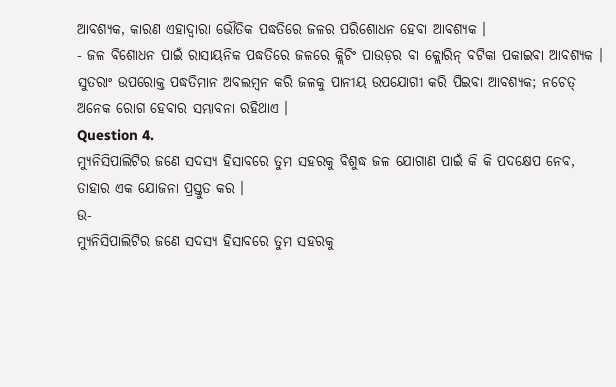ଆବଶ୍ୟକ, କାରଣ ଏହାଦ୍ଵାରା ଭୌତିକ ପଦ୍ଧତିରେ ଜଳର ପରିଶୋଧନ ହେବା ଆବଶ୍ୟକ ।
- ଜଳ ବିଶୋଧନ ପାଇଁ ରାସାୟନିକ ପଦ୍ଧତିରେ ଜଳରେ କ୍ଲିଚିଂ ପାଉଡ଼ର ବା କ୍ଲୋରିନ୍ ବଟିକା ପକାଇବା ଆବଶ୍ୟକ । ସୁତରାଂ ଉପରୋକ୍ତ ପଦ୍ଧତିମାନ ଅବଲମ୍ବନ କରି ଜଳକୁ ପାନୀୟ ଉପଯୋଗୀ କରି ପିଇବା ଆବଶ୍ୟକ; ନଚେତ୍ ଅନେକ ରୋଗ ହେବାର ସମ୍ଭାବନା ରହିଥାଏ ।
Question 4.
ମ୍ୟୁନିସିପାଲିଟିର ଜଣେ ସଦସ୍ୟ ହିସାବରେ ତୁମ ସହରକୁ ବିଶୁଦ୍ଧ ଜଳ ଯୋଗାଣ ପାଇଁ କି କି ପଦକ୍ଷେପ ନେବ, ତାହାର ଏକ ଯୋଜନା ପ୍ରସ୍ତୁତ କର ।
ଉ-
ମ୍ୟୁନିସିପାଲିଟିର ଜଣେ ସଦସ୍ୟ ହିସାବରେ ତୁମ ସହରକୁ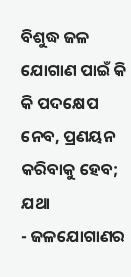ବିଶୁଦ୍ଧ ଜଳ ଯୋଗାଣ ପାଇଁ କି କି ପଦକ୍ଷେପ ନେବ, ପ୍ରଣୟନ କରିବାକୁ ହେବ; ଯଥା
- ଜଳଯୋଗାଣର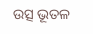ଉତ୍ସ ଭୂତଳ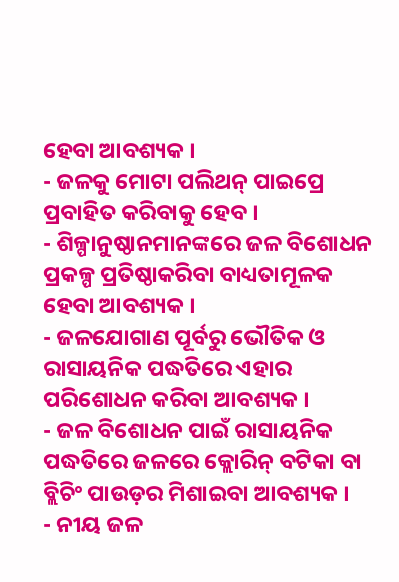ହେବା ଆବଶ୍ୟକ ।
- ଜଳକୁ ମୋଟା ପଲିଥନ୍ ପାଇପ୍ରେ ପ୍ରବାହିତ କରିବାକୁ ହେବ ।
- ଶିଳ୍ପାନୁଷ୍ଠାନମାନଙ୍କରେ ଜଳ ବିଶୋଧନ ପ୍ରକଳ୍ପ ପ୍ରତିଷ୍ଠାକରିବା ବାଧ୍ୟତାମୂଳକ ହେବା ଆବଶ୍ୟକ ।
- ଜଳଯୋଗାଣ ପୂର୍ବରୁ ଭୌତିକ ଓ ରାସାୟନିକ ପଦ୍ଧତିରେ ଏହାର ପରିଶୋଧନ କରିବା ଆବଶ୍ୟକ ।
- ଜଳ ବିଶୋଧନ ପାଇଁ ରାସାୟନିକ ପଦ୍ଧତିରେ ଜଳରେ କ୍ଲୋରିନ୍ ବଟିକା ବା ବ୍ଲିଚିଂ ପାଉଡ଼ର ମିଶାଇବା ଆବଶ୍ୟକ ।
- ନୀୟ ଜଳ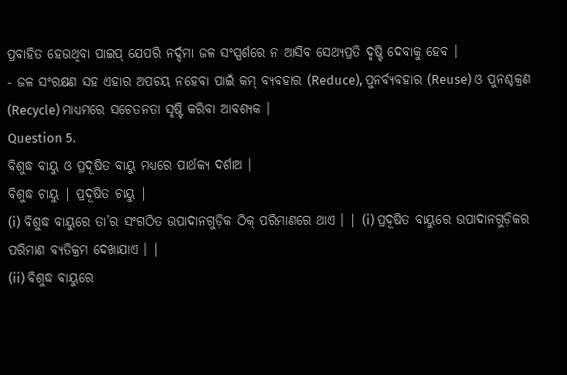ପ୍ରବାହିତ ହେଉଥିବା ପାଇପ୍ ଯେପରି ନର୍ଦ୍ଦମା ଜଳ ସଂସ୍ପର୍ଶରେ ନ ଆସିବ ସେଥ୍ୟପ୍ରତି ଦୃଷ୍ଟି ଦେବାକୁ ହେବ ।
- ଜଳ ସଂରକ୍ଷଣ ସହ ଏହାର ଅପଚୟ ନହେବା ପାଇଁ କମ୍ ବ୍ୟବହାର (Reduce), ପୁନର୍ବ୍ଯବହାର (Reuse) ଓ ପୁନଶ୍ଚକ୍ରଣ (Recycle) ମାଧ୍ୟମରେ ସଚେତନତା ସୃଷ୍ଟି କରିବା ଆବଶ୍ୟକ ।
Question 5.
ବିଶୁଦ୍ଧ ବାୟୁ ଓ ପ୍ରଦୂଷିତ ବାୟୁ ମଧ୍ଯରେ ପାର୍ଥକ୍ୟ ଦର୍ଶାଅ ।
ବିଶୁଦ୍ଧ ଚାୟୁ | ପ୍ରଦୂଷିତ ଚାୟୁ |
(i) ବିଶୁଦ୍ଧ ବାୟୁରେ ତା’ର ସଂଗଠିତ ଉପାଦାନଗୁଡ଼ିକ ଠିକ୍ ପରିମାଣରେ ଥାଏ । | (i) ପ୍ରଦୂଷିତ ବାୟୁରେ ଉପାଦାନଗୁଡ଼ିକର ପରିମାଣ ବ୍ୟତିକ୍ରମ ଦେଖାଯାଏ । |
(ii) ବିଶୁଦ୍ଧ ବାୟୁରେ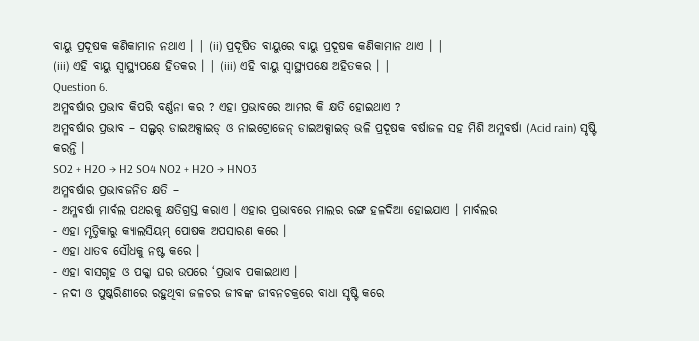ବାୟୁ ପ୍ରଦୂଷକ କଣିକାମାନ ନଥାଏ । | (ii) ପ୍ରଦୂଷିତ ବାୟୁରେ ବାୟୁ ପ୍ରଦୂଷକ କଣିକାମାନ ଥାଏ । |
(iii) ଏହି ବାୟୁ ସ୍ବାସ୍ଥ୍ୟପକ୍ଷେ ହିତକର । | (iii) ଏହି ବାୟୁ ସ୍ଵାସ୍ଥ୍ୟପକ୍ଷେ ଅହିତକର । |
Question 6.
ଅମ୍ଳବର୍ଷାର ପ୍ରଭାବ କିପରି ବର୍ଣ୍ଣନା କର ? ଏହା ପ୍ରଭାବରେ ଆମର କି କ୍ଷତି ହୋଇଥାଏ ?
ଅମ୍ଳବର୍ଷାର ପ୍ରଭାବ – ସଲ୍ଫର୍ ଡାଇଅକ୍ସାଇଡ୍ ଓ ନାଇଟ୍ରୋଜେନ୍ ଡାଇଅକ୍ସାଇଡ୍ ଭଳି ପ୍ରଦୂଷକ ବର୍ଷାଜଳ ସହ ମିଶି ଅମ୍ଳବର୍ଷା (Acid rain) ସୃଷ୍ଟି କରନ୍ତି ।
SO2 + H2O → H2 SO4 NO2 + H2O → HNO3
ଅମ୍ଳବର୍ଷାର ପ୍ରଭାବଜନିତ କ୍ଷତି –
- ଅମ୍ଳବର୍ଷା ମାର୍ବଲ ପଥରକୁ କ୍ଷତିଗ୍ରସ୍ତ କରାଏ । ଏହାର ପ୍ରଭାବରେ ମାଲର ରଙ୍ଗ ହଳଦିଆ ହୋଇଯାଏ । ମାର୍ବଲର
- ଏହା ମୃତ୍ତିକାରୁ କ୍ୟାଲସିୟମ୍ ପୋଷକ ଅପସାରଣ କରେ ।
- ଏହା ଧାତବ ସୌଧକୁ ନଷ୍ଟ କରେ ।
- ଏହା ବାସଗୃହ ଓ ପକ୍କା ଘର ଉପରେ ‘ପ୍ରଭାବ ପକାଇଥାଏ ।
- ନଦୀ ଓ ପୁଷ୍କରିଣୀରେ ରହୁଥିବା ଜଳଚର ଜୀବଙ୍କ ଜୀବନଚକ୍ରରେ ବାଧା ସୃଷ୍ଟି କରେ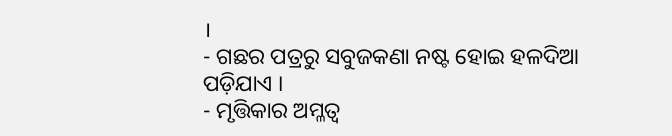।
- ଗଛର ପତ୍ରରୁ ସବୁଜକଣା ନଷ୍ଟ ହୋଇ ହଳଦିଆ ପଡ଼ିଯାଏ ।
- ମୃତ୍ତିକାର ଅମ୍ଳତ୍ୱ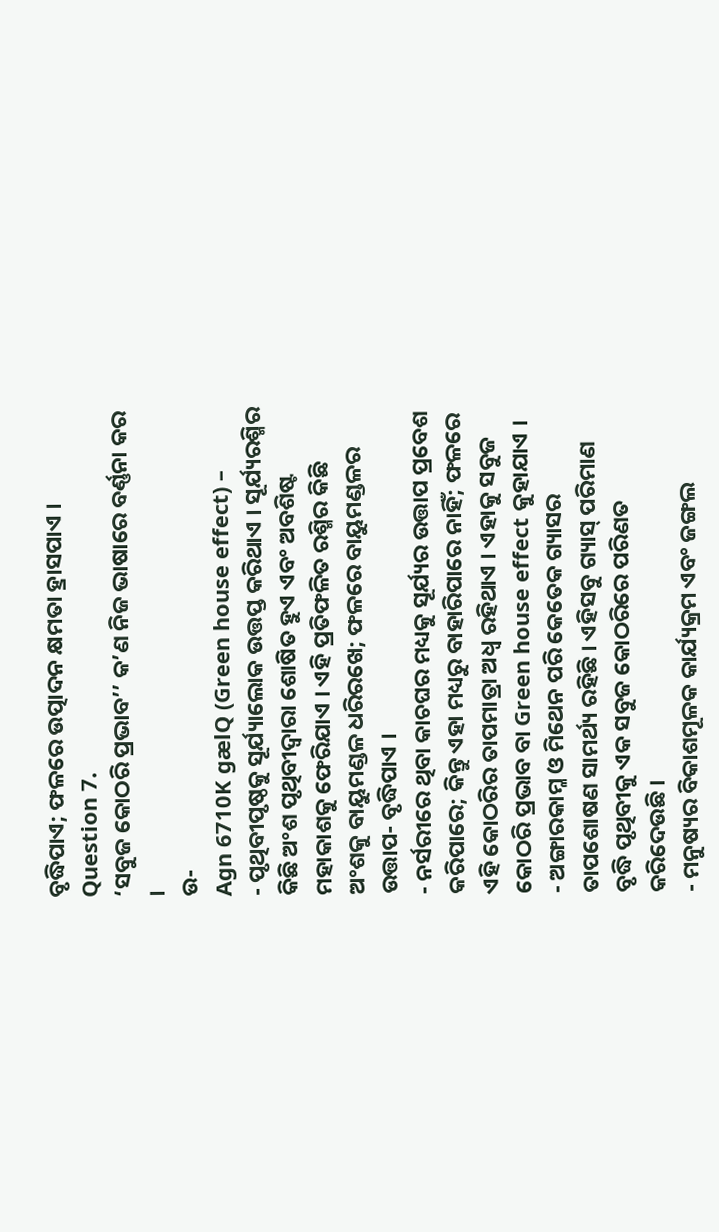ବୃଦ୍ଧିପାଏ; ଫଳରେ ଉତ୍ପାଦନ କ୍ଷମତା ହ୍ରାସପାଏ ।
Question 7.
‘ସବୁଜ କୋଠରି ପ୍ରଭାବ’’ କ’ଣ ନିଜ ଭାଷାରେ ବର୍ଣ୍ଣନା କର ।
ଉ-
Agn 6710K gælQ (Green house effect) –
- ପୃଥିବୀପୃଷ୍ଠକୁ ସୂର୍ଯ୍ୟାଲୋକ ଉତ୍ତପ୍ତ କରିଥାଏ । ସୂର୍ଯ୍ୟରଶ୍ମିର କିଛି ଅଂଶ ପୃଥିବୀଦ୍ୱାରା ଶୋଷିତ ହୁଏ ଏବଂ ଅବଶିଷ୍ଟ ମହାକାଶକୁ ଫେରିଯାଏ । ଏହି ପ୍ରତିଫଳିତ ରଶ୍ମିର କିଛି ଅଂଶକୁ ବାୟୁମଣ୍ଡଳ ଧରିରଖେ; ଫଳରେ ବାୟୁମଣ୍ଡଳର ଉତ୍ତାପ- ବୃଦ୍ଧିପାଏ ।
- ନର୍ସରୀରେ ଥିବା କାଚଘର ମଧ୍ୟକୁ ସୂର୍ଯ୍ୟର ଉତ୍ତାପ ପ୍ରବେଶ କରିପାରେ; କିନ୍ତୁ ଏହା ମଧ୍ୟରୁ ବାହାରିପାରେ ନାହିଁ; ଫଳରେ ଏହି କୋଠରିର ତାପମାତ୍ରା ଅଧ୍ଵ ରହିଥାଏ । ଏହାକୁ ସବୁଜ କୋଠରି ପ୍ରଭାବ ବା Green house effect କୁହାଯାଏ ।
- ଅଙ୍ଗାରକାମ୍ଳ ଓ ମିଥେନ ପରି କେତେକ ଗ୍ୟାସର ତାପଶୋଷଣ ସାମର୍ଥ୍ୟ ରହିଛି । ଏହିସବୁ ଗ୍ୟାସ୍ ପରିମାଣ ବୃଦ୍ଧି ପୃଥିବୀକୁ ଏକ ସବୁଜ କୋଠରିରେ ପରିଣତ କରିଦେଉଛି ।
- ମନୁଷ୍ୟର ବିକାଶମୂଳକ କାର୍ଯ୍ୟକ୍ରମ ଏବଂ ଜଙ୍ଗଲ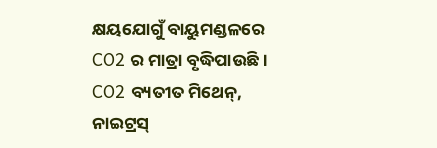କ୍ଷୟଯୋଗୁଁ ବାୟୁମଣ୍ଡଳରେ CO2 ର ମାତ୍ରା ବୃଦ୍ଧିପାଉଛି । CO2 ବ୍ୟତୀତ ମିଥେନ୍, ନାଇଟ୍ରସ୍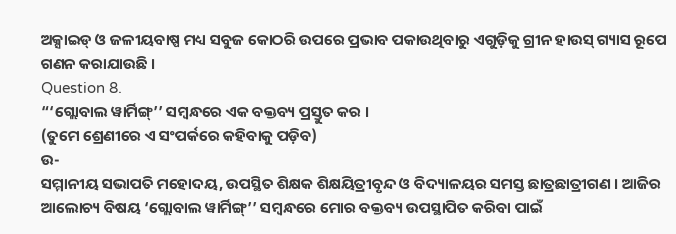ଅକ୍ସାଇଡ୍ ଓ ଜଳୀୟବାଷ୍ପ ମଧ୍ୟ ସବୁଜ କୋଠରି ଉପରେ ପ୍ରଭାବ ପକାଉଥିବାରୁ ଏଗୁଡ଼ିକୁ ଗ୍ରୀନ ହାଉସ୍ ଗ୍ୟାସ ରୂପେ ଗଣନ କରାଯାଉଛି ।
Question 8.
“‘ଗ୍ଲୋବାଲ ୱାର୍ମିଙ୍ଗ୍’’ ସମ୍ବନ୍ଧରେ ଏକ ବକ୍ତବ୍ୟ ପ୍ରସ୍ତୁତ କର ।
(ତୁମେ ଶ୍ରେଣୀରେ ଏ ସଂପର୍କରେ କହିବାକୁ ପଡ଼ିବ)
ଉ-
ସମ୍ମାନୀୟ ସଭାପତି ମହୋଦୟ, ଉପସ୍ଥିତ ଶିକ୍ଷକ ଶିକ୍ଷୟିତ୍ରୀବୃନ୍ଦ ଓ ବିଦ୍ୟାଳୟର ସମସ୍ତ ଛାତ୍ରଛାତ୍ରୀଗଣ । ଆଜିର ଆଲୋଚ୍ୟ ବିଷୟ ‘ଗ୍ଲୋବାଲ ୱାର୍ମିଙ୍ଗ୍’’ ସମ୍ବନ୍ଧରେ ମୋର ବକ୍ତବ୍ୟ ଉପସ୍ଥାପିତ କରିବା ପାଇଁ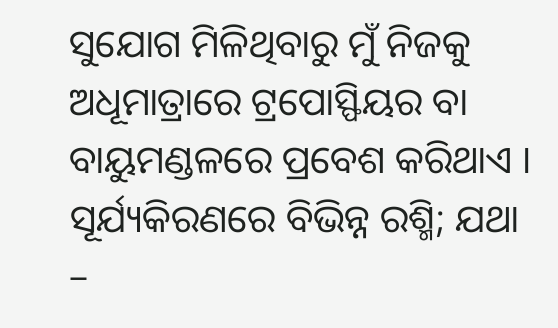ସୁଯୋଗ ମିଳିଥିବାରୁ ମୁଁ ନିଜକୁ ଅଧୂମାତ୍ରାରେ ଟ୍ରପୋସ୍ଫିୟର ବା ବାୟୁମଣ୍ଡଳରେ ପ୍ରବେଶ କରିଥାଏ । ସୂର୍ଯ୍ୟକିରଣରେ ବିଭିନ୍ନ ରଶ୍ମି; ଯଥା –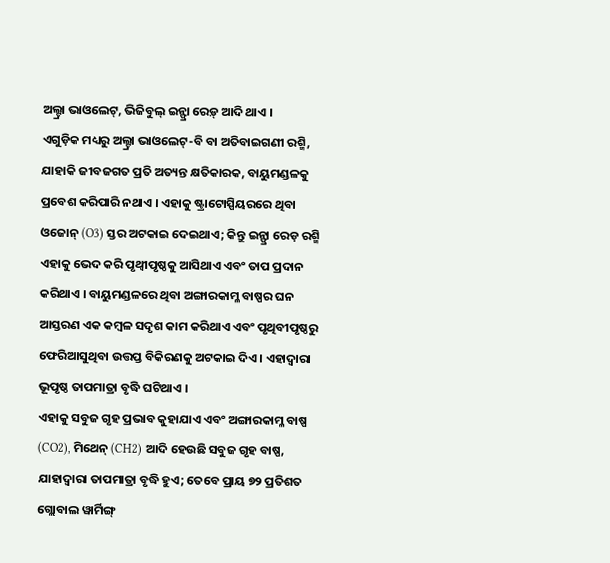ଅଲ୍ଟ୍ରା ଭାଓଲେଟ୍, ଭିଜିବୁଲ୍ ଇନ୍ଫ୍ରା ରେଡ଼୍ ଆଦି ଥାଏ ।
ଏଗୁଡ଼ିକ ମଧ୍ୟରୁ ଅଲ୍ଟ୍ରା ଭାଓଲେଟ୍-ବି ବା ଅତିବାଇଗଣୀ ରଶ୍ମି, ଯାହାକି ଜୀବଜଗତ ପ୍ରତି ଅତ୍ୟନ୍ତ କ୍ଷତିକାରକ, ବାୟୁମଣ୍ଡଳକୁ ପ୍ରବେଶ କରିପାରି ନଥାଏ । ଏହାକୁ ଷ୍ଟ୍ରାଟୋସ୍ପିୟରରେ ଥିବା ଓଜୋନ୍ (O3) ସ୍ତର ଅଟକାଇ ଦେଇଥାଏ; କିନ୍ତୁ ଇନ୍ଫ୍ରା ରେଡ଼ ରଶ୍ମି ଏହାକୁ ଭେଦ କରି ପୃଥ୍ବୀପୃଷ୍ଠକୁ ଆସିଥାଏ ଏବଂ ତାପ ପ୍ରଦାନ କରିଥାଏ । ବାୟୁମଣ୍ଡଳରେ ଥିବା ଅଙ୍ଗାରକାମ୍ଳ ବାଷ୍ପର ଘନ ଆସ୍ତରଣ ଏକ କମ୍ବଳ ସଦୃଶ କାମ କରିଥାଏ ଏବଂ ପୃଥିବୀପୃଷ୍ଠରୁ ଫେରିଆସୁଥିବା ଉତ୍ତପ୍ତ ବିକିରଣକୁ ଅଟକାଇ ଦିଏ । ଏହାଦ୍ଵାରା ଭୂପୃଷ୍ଠ ତାପମାତ୍ରା ବୃଦ୍ଧି ଘଟିଥାଏ ।
ଏହାକୁ ସବୁଜ ଗୃହ ପ୍ରଭାବ କୁହାଯାଏ ଏବଂ ଅଙ୍ଗାରକାମ୍ଳ ବାଷ୍ପ (CO2), ମିଥେନ୍ (CH2) ଆଦି ହେଉଛି ସବୁଜ ଗୃହ ବାଷ୍ପ, ଯାହାଦ୍ୱାରା ତାପମାତ୍ରା ବୃଦ୍ଧି ହୁଏ; ତେବେ ପ୍ରାୟ ୭୨ ପ୍ରତିଶତ ଗ୍ଲୋବାଲ ୱାର୍ମିଙ୍ଗ୍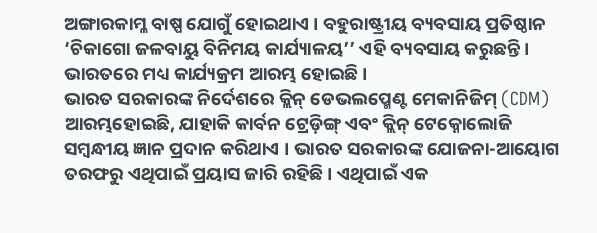ଅଙ୍ଗାରକାମ୍ଳ ବାଷ୍ପ ଯୋଗୁଁ ହୋଇଥାଏ । ବହୁରାଷ୍ଟ୍ରୀୟ ବ୍ୟବସାୟ ପ୍ରତିଷ୍ଠାନ ‘ଚିକାଗୋ ଜଳବାୟୁ ବିନିମୟ କାର୍ଯ୍ୟାଳୟ’’ ଏହି ବ୍ୟବସାୟ କରୁଛନ୍ତି । ଭାରତରେ ମଧ୍ୟ କାର୍ଯ୍ୟକ୍ରମ ଆରମ୍ଭ ହୋଇଛି ।
ଭାରତ ସରକାରଙ୍କ ନିର୍ଦେଶରେ କ୍ଲିନ୍ ଡେଭଲପ୍ମେଣ୍ଟ ମେକାନିଜିମ୍ (CDM) ଆରମ୍ଭହୋଇଛି, ଯାହାକି କାର୍ବନ ଟ୍ରେଡ଼ିଙ୍ଗ୍ ଏବଂ କ୍ଲିନ୍ ଟେକ୍ନୋଲୋଜି ସମ୍ବନ୍ଧୀୟ ଜ୍ଞାନ ପ୍ରଦାନ କରିଥାଏ । ଭାରତ ସରକାରଙ୍କ ଯୋଜନା-ଆୟୋଗ ତରଫରୁ ଏଥିପାଇଁ ପ୍ରୟାସ ଜାରି ରହିଛି । ଏଥିପାଇଁ ଏକ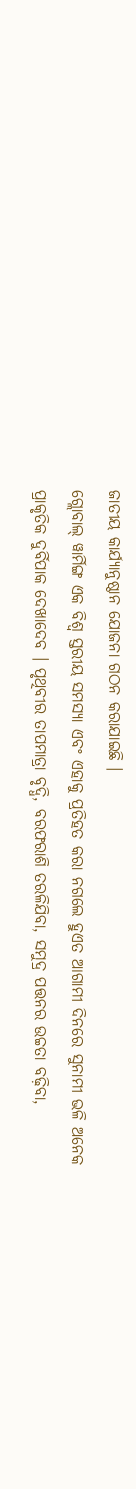ଜାତୀୟ କାର୍ଯ୍ୟାନୁଷ୍ଠାନ ଯୋଜନା ଗଠନ କରାଯାଇଛି ।
ଗ୍ଲୋବାଲ୍ ୱାର୍ମିଙ୍ଗ ଏକ ବିଶ୍ଵ ସ୍ତରୀୟ ସମସ୍ୟା ଏବଂ ଏହାକୁ ପ୍ରତିହତ କରା ନଗଲେ ହୁଏତ ଆଗାମୀ ଦିନରେ ସୁନାମୀ ଭଳି ଅନେକ ପ୍ରାକୃତିକ ଦୁର୍ବିପାକ ଦେଖାଦେବ । ପୃଥିବୀର ତାପମାତ୍ରା ବୃଦ୍ଧି, ବରଫରାଶି ତରଳିଯିବା, ସମୁଦ୍ର ପତ୍ତନର ଉଚ୍ଚତା ବଢ଼ିବା,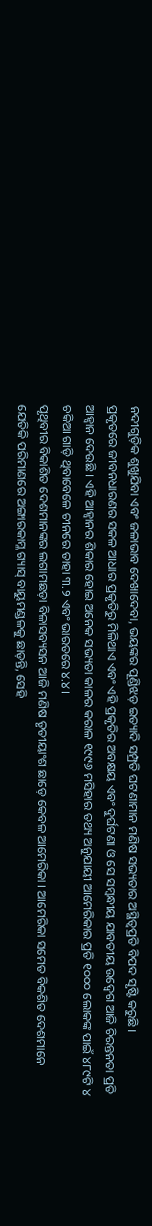ନଦୀଗୁଡ଼ିକ ଶୁଖୁଯିବା ଏବଂ ଜଳାଭାବ ଦେଖାଦେବା, ଭୟଙ୍କର ପୂଣ୍ଡିଝଡ଼ ଇତ୍ୟାଦି ସମ୍ପ୍ରତି ଘଟଣାମାନ ମଣିଷ ସଭ୍ୟତାର ଅସ୍ଥିତ୍ଵପ୍ରତି ବିପଦ ସୃଷ୍ଟି କରୁଛି ।
ପ୍ରକୃତରେ ଜୀବନଧାରଣର ସକଳ ଆଧାର ପ୍ରକୃତିରୁ ମିଳିଥାଏ ଏବଂ ଏହି ପ୍ରକୃତିର ଅବକ୍ଷୟ ଏବଂ ଦୁର୍ଘଟଣା ଓ ସେ ସମ୍ବନ୍ଧୀୟ ଯାବତୀୟ ଉଦ୍ବେଗ ଆଜି ଚିରନ୍ତନତା ପ୍ରତି ଆହ୍ୱାନ ଦେଉଛି । ଏହି ଆହ୍ୱାନର ଶିକାର ହୋଇ ଅନେକ ସଭ୍ୟତା କାଳର କରାଳ ୧୯୯୬ ମସିହାର ତଥ୍ୟ ଅନୁଯାୟୀ ଆମେରିକାର ପ୍ରତି ୧୦୦୦ ଲୋକଙ୍କ ପାଇଁ ୪୮୯ଟି ୪ ଚକିଆ ଗାଡ଼ି ଥିବାବେଳେ ଚୀନରେ ତାହା ୩.୨ ଏବଂ ଭାରତରେ ୪.୪ ।
ପୃଥିବୀର ବିକାଶିତ ଦେଶମାନଙ୍କର ଲଗାମଛଡ଼ା ବିଳାସବ୍ୟସନ ଆଜି ମଣିଷ ତୃତୀୟାଂଶ ଛାଡ଼େ କେବଳ ଆମେରିକା । ଆମେରିକା ସମେତ ବିକଶିତ ଦେଶମାନେ ଯେତିକି ପରିମାଣରେ ଅଙ୍ଗାରକାମ୍ଳ ଗ୍ୟାସ୍ ବାୟୁମଣ୍ଡଳକୁ ଛାଡ଼ନ୍ତି, ସେହି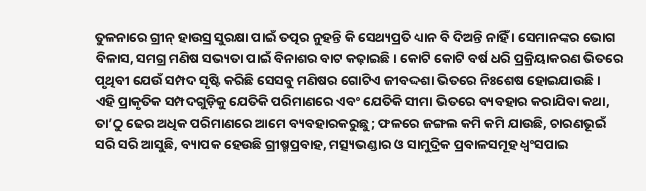ତୁଳନାରେ ଗ୍ରୀନ୍ ହାଉସ୍ର ସୁରକ୍ଷା ପାଇଁ ତତ୍ପର ନୁହନ୍ତି କି ସେଥ୍ୟପ୍ରତି ଧ୍ୟାନ ବି ଦିଅନ୍ତି ନାହିଁ । ସେମାନଙ୍କର ଭୋଗ ବିଳାସ, ସମଗ୍ର ମଣିଷ ସଭ୍ୟତା ପାଇଁ ବିନାଶର ବାଟ କଢ଼ାଇଛି । କୋଟି କୋଟି ବର୍ଷ ଧରି ପ୍ରକ୍ରିୟାକରଣ ଭିତରେ ପୃଥିବୀ ଯେଉଁ ସମ୍ପଦ ସୃଷ୍ଟି କରିଛି ସେସବୁ ମଣିଷର ଗୋଟିଏ ଜୀବଦ୍ଦଶା ଭିତରେ ନିଃଶେଷ ହୋଇଯାଉଛି ।
ଏହି ପ୍ରାକୃତିକ ସମ୍ପଦଗୁଡ଼ିକୁ ଯେତିକି ପରିମାଣରେ ଏବଂ ଯେତିକି ସୀମା ଭିତରେ ବ୍ୟବହାର କରାଯିବା କଥା, ତା’ଠୁ ଢେର ଅଧିକ ପରିମାଣରେ ଆମେ ବ୍ୟବହାରକରୁଛୁ; ଫଳରେ ଜଙ୍ଗଲ କମି କମି ଯାଉଛି, ଚାରଣଭୂଇଁ ସରି ସରି ଆସୁଛି, ବ୍ୟାପକ ହେଉଛି ଗ୍ରୀଷ୍ମପ୍ରବାହ, ମତ୍ସ୍ୟଭଣ୍ଡାର ଓ ସାମୁଦ୍ରିକ ପ୍ରବାଳସମୂହ ଧ୍ଵଂସପାଇ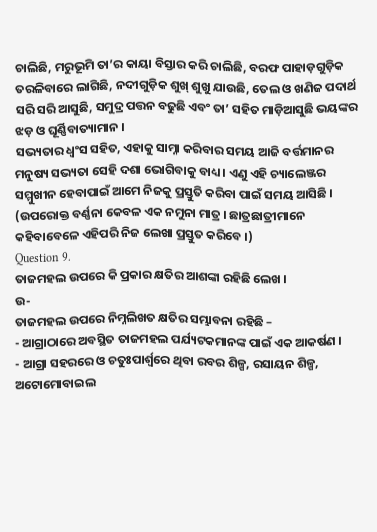ଚାଲିଛି, ମରୁଭୂମି ତା’ର କାୟା ବିସ୍ତାର କରି ଚାଲିଛି, ବରଫ ପାହାଡ଼ଗୁଡ଼ିକ ତରଳିବାରେ ଲାଗିଛି, ନଦୀଗୁଡ଼ିକ ଶୁଖ୍ ଶୁଖୁ ଯାଉଛି, ତେଲ ଓ ଖଣିଜ ପଦାର୍ଥ ସରି ସରି ଆସୁଛି, ସମୁଦ୍ର ପତ୍ତନ ବଢୁଛି ଏବଂ ତା’ ସହିତ ମାଡ଼ିଆସୁଛି ଭୟଙ୍କର ଝଡ଼ ଓ ଘୂର୍ଣ୍ଣିବାତ୍ୟାମାନ ।
ସଭ୍ୟତାର ଧ୍ବଂସ ସହିତ, ଏହାକୁ ସାମ୍ନା କରିବାର ସମୟ ଆଜି ବର୍ତ୍ତମାନର ମନୁଷ୍ୟ ସଭ୍ୟତା ସେହି ଦଶା ଭୋଗିବାକୁ ବାଧ୍ୟ । ଏଣୁ ଏହି ଚ୍ୟାଲେଞ୍ଜର ସମ୍ମୁଖୀନ ହେବାପାଇଁ ଆମେ ନିଜକୁ ପ୍ରସ୍ତୁତି କରିବା ପାଇଁ ସମୟ ଆସିଛି ।
(ଉପରୋକ୍ତ ବର୍ଣ୍ଣନା କେବଳ ଏକ ନମୁନା ମାତ୍ର । ଛାତ୍ରଛାତ୍ରୀମାନେ କହିବାବେଳେ ଏହିପରି ନିଜ ଲେଖା ପ୍ରସ୍ତୁତ କରିବେ ।)
Question 9.
ତାଜମହଲ ଉପରେ କି ପ୍ରକାର କ୍ଷତିର ଆଶଙ୍କା ରହିଛି ଲେଖ ।
ଉ-
ତାଜମହଲ ଉପରେ ନିମ୍ନଲିଖତ କ୍ଷତିର ସମ୍ଭାବନା ରହିଛି –
- ଆଗ୍ରାଠାରେ ଅବସ୍ଥିତ ତାଜମହଲ ପର୍ଯ୍ୟଟକମାନଙ୍କ ପାଇଁ ଏକ ଆକର୍ଷଣ ।
- ଆଗ୍ରା ସହରରେ ଓ ଚତୁଃପାର୍ଶ୍ଵରେ ଥିବା ରବର ଶିଳ୍ପ, ରସାୟନ ଶିଳ୍ପ, ଅଟୋମୋବାଇଲ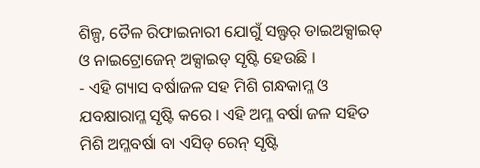ଶିଳ୍ପ, ତୈଳ ରିଫାଇନାରୀ ଯୋଗୁଁ ସଲ୍ଫର୍ ଡାଇଅକ୍ସାଇଡ୍ ଓ ନାଇଟ୍ରୋଜେନ୍ ଅକ୍ସାଇଡ୍ ସୃଷ୍ଟି ହେଉଛି ।
- ଏହି ଗ୍ୟାସ ବର୍ଷାଜଳ ସହ ମିଶି ଗନ୍ଧକାମ୍ଳ ଓ ଯବକ୍ଷାରାମ୍ଳ ସୃଷ୍ଟି କରେ । ଏହି ଅମ୍ଳ ବର୍ଷା ଜଳ ସହିତ ମିଶି ଅମ୍ଳବର୍ଷା ବା ଏସିଡ୍ ରେନ୍ ସୃଷ୍ଟି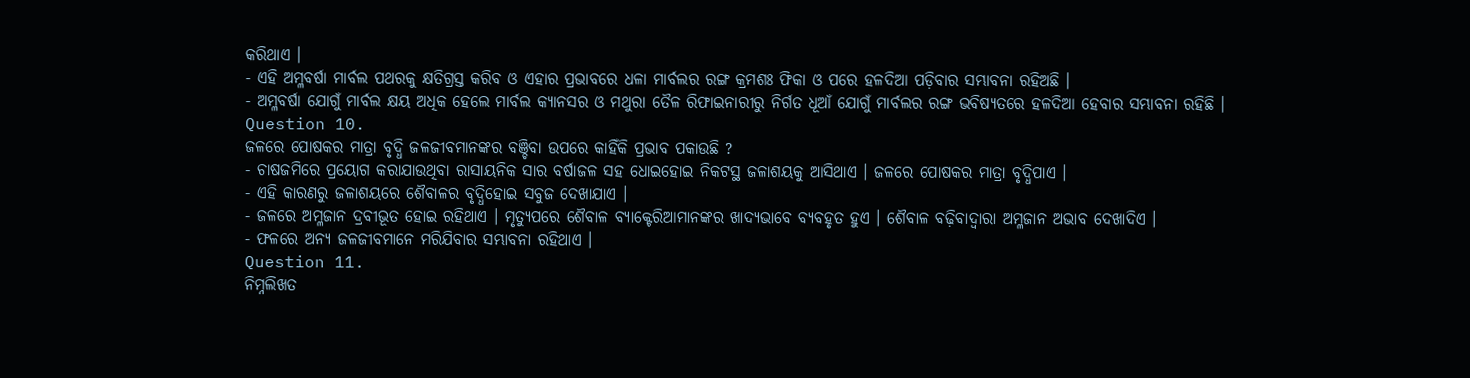କରିଥାଏ ।
- ଏହି ଅମ୍ଳବର୍ଷା ମାର୍ବଲ ପଥରକୁ କ୍ଷତିଗ୍ରସ୍ତ କରିବ ଓ ଏହାର ପ୍ରଭାବରେ ଧଳା ମାର୍ବଲର ରଙ୍ଗ କ୍ରମଶଃ ଫିକା ଓ ପରେ ହଳଦିଆ ପଡ଼ିବାର ସମ୍ଭାବନା ରହିଅଛି ।
- ଅମ୍ଳବର୍ଷା ଯୋଗୁଁ ମାର୍ବଲ କ୍ଷୟ ଅଧିକ ହେଲେ ମାର୍ବଲ କ୍ୟାନସର ଓ ମଥୁରା ତୈଳ ରିଫାଇନାରୀରୁ ନିର୍ଗତ ଧୂଆଁ ଯୋଗୁଁ ମାର୍ବଲର ରଙ୍ଗ ଭବିଷ୍ୟତରେ ହଳଦିଆ ହେବାର ସମ୍ଭାବନା ରହିଛି ।
Question 10.
ଜଳରେ ପୋଷକର ମାତ୍ରା ବୃଦ୍ଧି ଜଳଜୀବମାନଙ୍କର ବଞ୍ଚିବା ଉପରେ କାହିଁକି ପ୍ରଭାବ ପକାଉଛି ?
- ଚାଷଜମିରେ ପ୍ରୟୋଗ କରାଯାଉଥିବା ରାସାୟନିକ ସାର ବର୍ଷାଜଳ ସହ ଧୋଇହୋଇ ନିକଟସ୍ଥ ଜଳାଶୟକୁ ଆସିଥାଏ । ଜଳରେ ପୋଷକର ମାତ୍ରା ବୃଦ୍ଧିପାଏ ।
- ଏହି କାରଣରୁ ଜଳାଶୟରେ ଶୈବାଳର ବୃଦ୍ଧିହୋଇ ସବୁଜ ଦେଖାଯାଏ ।
- ଜଳରେ ଅମ୍ଳଜାନ ଦ୍ରବୀଭୂତ ହୋଇ ରହିଥାଏ । ମୃତ୍ୟୁପରେ ଶୈବାଳ ବ୍ୟାକ୍ଟେରିଆମାନଙ୍କର ଖାଦ୍ୟଭାବେ ବ୍ୟବହୃତ ହୁଏ । ଶୈବାଳ ବଢ଼ିବାଦ୍ୱାରା ଅମ୍ଳଜାନ ଅଭାବ ଦେଖାଦିଏ ।
- ଫଳରେ ଅନ୍ୟ ଜଳଜୀବମାନେ ମରିଯିବାର ସମ୍ଭାବନା ରହିଥାଏ ।
Question 11.
ନିମ୍ନଲିଖତ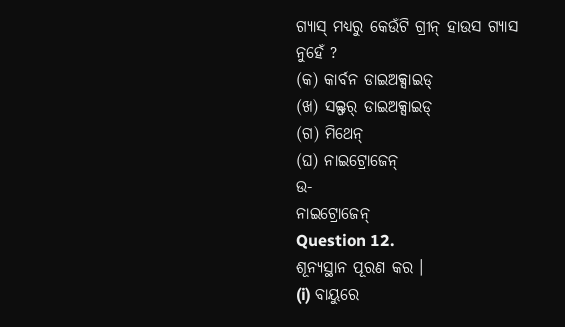ଗ୍ୟାସ୍ ମଧ୍ୟରୁ କେଉଁଟି ଗ୍ରୀନ୍ ହାଉସ ଗ୍ୟାସ ନୁହେଁ ?
(କ) କାର୍ବନ ଡାଇଅକ୍ସାଇଡ୍
(ଖ) ସଲ୍ଫର୍ ଡାଇଅକ୍ସାଇଡ୍
(ଗ) ମିଥେନ୍
(ଘ) ନାଇଟ୍ରୋଜେନ୍
ଉ-
ନାଇଟ୍ରୋଜେନ୍
Question 12.
ଶୂନ୍ୟସ୍ଥାନ ପୂରଣ କର ।
(i) ବାୟୁରେ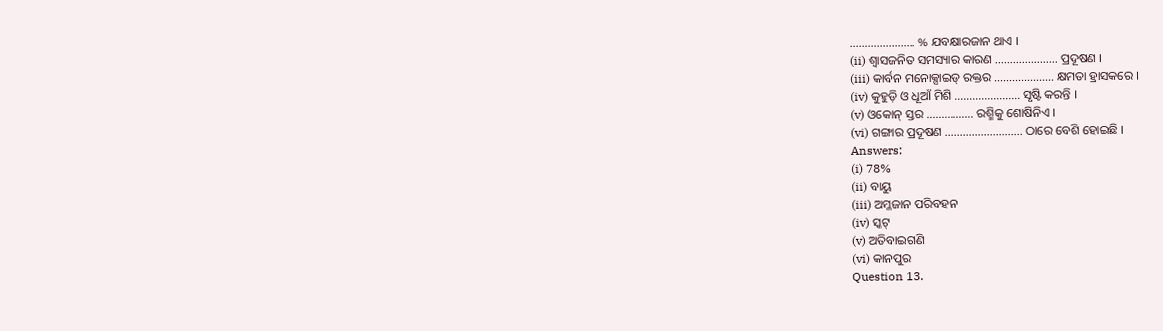…………………. % ଯବକ୍ଷାରଜାନ ଥାଏ ।
(ii) ଶ୍ଵାସଜନିତ ସମସ୍ୟାର କାରଣ ………………… ପ୍ରଦୂଷଣ ।
(iii) କାର୍ବନ ମନୋକ୍ସାଇଡ୍ ରକ୍ତର ……………….. କ୍ଷମତା ହ୍ରାସକରେ ।
(iv) କୁହୁଡ଼ି ଓ ଧୂଆଁ ମିଶି …………………. ସୃଷ୍ଟି କରନ୍ତି ।
(v) ଓକୋନ୍ ସ୍ତର ……………. ରଶ୍ମିକୁ ଶୋଷିନିଏ ।
(vi) ଗଙ୍ଗାର ପ୍ରଦୂଷଣ …………………….. ଠାରେ ବେଶି ହୋଇଛି ।
Answers:
(i) 78%
(ii) ବାୟୁ
(iii) ଅମ୍ଳଜାନ ପରିବହନ
(iv) ସ୍କଟ୍
(v) ଅତିବାଇଗଣି
(vi) କାନପୁର
Question 13.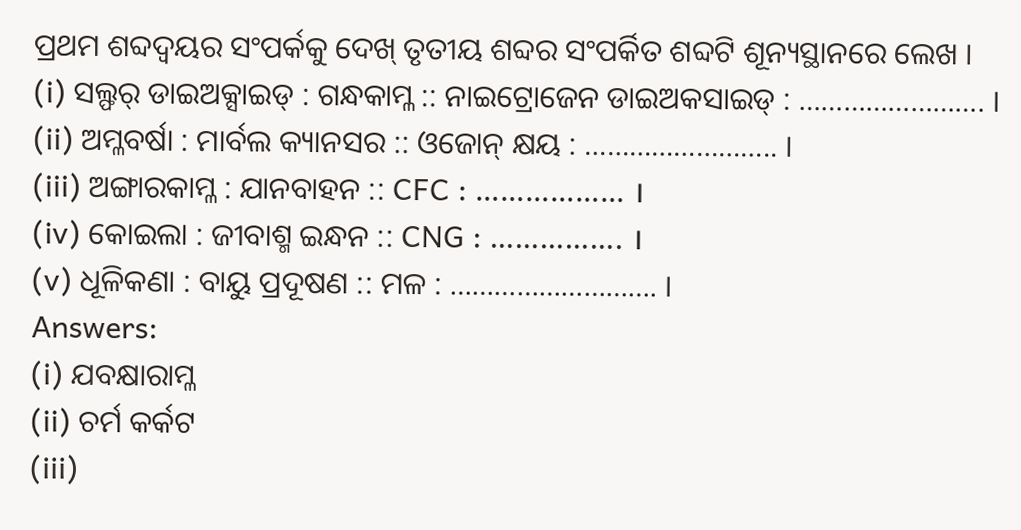ପ୍ରଥମ ଶବ୍ଦଦ୍ୱୟର ସଂପର୍କକୁ ଦେଖ୍ ତୃତୀୟ ଶବ୍ଦର ସଂପର୍କିତ ଶବ୍ଦଟି ଶୂନ୍ୟସ୍ଥାନରେ ଲେଖ ।
(i) ସଲ୍ଫର୍ ଡାଇଅକ୍ସାଇଡ୍ : ଗନ୍ଧକାମ୍ଳ :: ନାଇଟ୍ରୋଜେନ ଡାଇଅକସାଇଡ୍ : ……………………. ।
(ii) ଅମ୍ଳବର୍ଷା : ମାର୍ବଲ କ୍ୟାନସର :: ଓଜୋନ୍ କ୍ଷୟ : …………………….. ।
(iii) ଅଙ୍ଗାରକାମ୍ଳ : ଯାନବାହନ :: CFC : ……………… ।
(iv) କୋଇଲା : ଜୀବାଶ୍ମ ଇନ୍ଧନ :: CNG : ……………. ।
(v) ଧୂଳିକଣା : ବାୟୁ ପ୍ରଦୂଷଣ :: ମଳ : ………………………. ।
Answers:
(i) ଯବକ୍ଷାରାମ୍ଳ
(ii) ଚର୍ମ କର୍କଟ
(iii)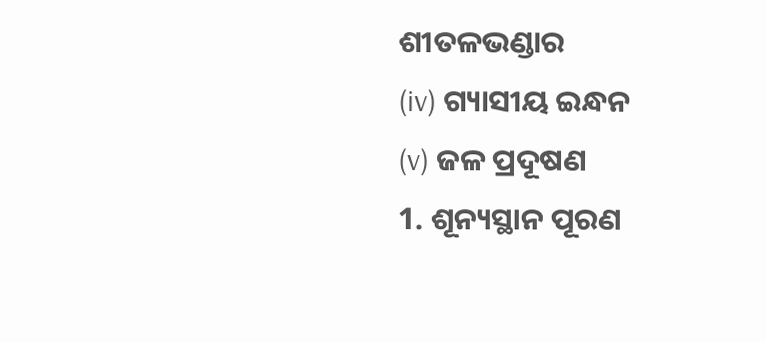ଶୀତଳଭଣ୍ଡାର
(iv) ଗ୍ୟାସୀୟ ଇନ୍ଧନ
(v) ଜଳ ପ୍ରଦୂଷଣ
1. ଶୂନ୍ୟସ୍ଥାନ ପୂରଣ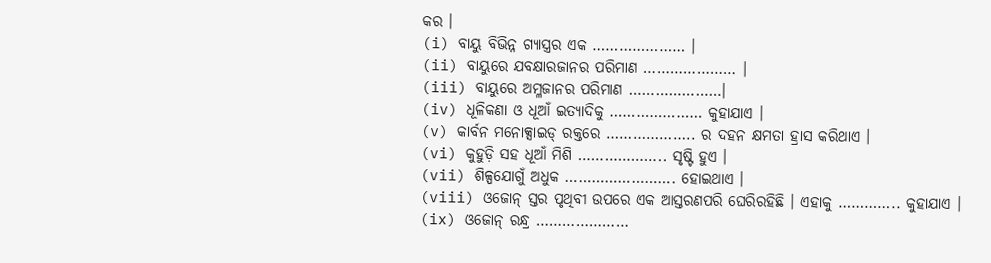କର ।
(i) ବାୟୁ ବିଭିନ୍ନ ଗ୍ୟାସ୍ତ୍ରର ଏକ ………………… ।
(ii) ବାୟୁରେ ଯବକ୍ଷାରଜାନର ପରିମାଣ ………………… ।
(iii) ବାୟୁରେ ଅମ୍ଳଜାନର ପରିମାଣ …………………।
(iv) ଧୂଳିକଣା ଓ ଧୂଆଁ ଇତ୍ୟାଦିକୁ ………………… କୁହାଯାଏ ।
(v) କାର୍ବନ ମନୋକ୍ସାଇଡ୍ ରକ୍ତରେ ……………….. ର ଦହନ କ୍ଷମତା ହ୍ରାସ କରିଥାଏ ।
(vi) କୁହୁଡ଼ି ସହ ଧୂଆଁ ମିଶି ……………….. ସୃଷ୍ଟି ହୁଏ ।
(vii) ଶିଳ୍ପଯୋଗୁଁ ଅଧୁକ ……………………. ହୋଇଥାଏ ।
(viii) ଓଜୋନ୍ ସ୍ତର ପୃଥିବୀ ଉପରେ ଏକ ଆସ୍ତରଣପରି ଘେରିରହିଛି । ଏହାକୁ ………….. କୁହାଯାଏ ।
(ix) ଓଜୋନ୍ ରନ୍ଧ୍ର …………………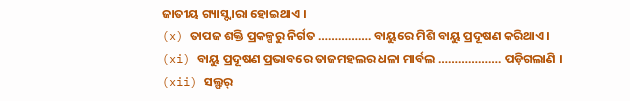ଜାତୀୟ ଗ୍ୟାସ୍ଦ୍ୱାରା ହୋଇଥାଏ ।
(x) ତାପଜ ଶକ୍ତି ପ୍ରକଳ୍ପରୁ ନିର୍ଗତ ……………. ବାୟୁରେ ମିଶି ବାୟୁ ପ୍ରଦୂଷଣ କରିଥାଏ ।
(xi) ବାୟୁ ପ୍ରଦୂଷଣ ପ୍ରଭାବରେ ତାଜମହଲର ଧଳା ମାର୍ବଲ ………………. ପଡ଼ିଗଲାଣି ।
(xii) ସଲ୍ଫର୍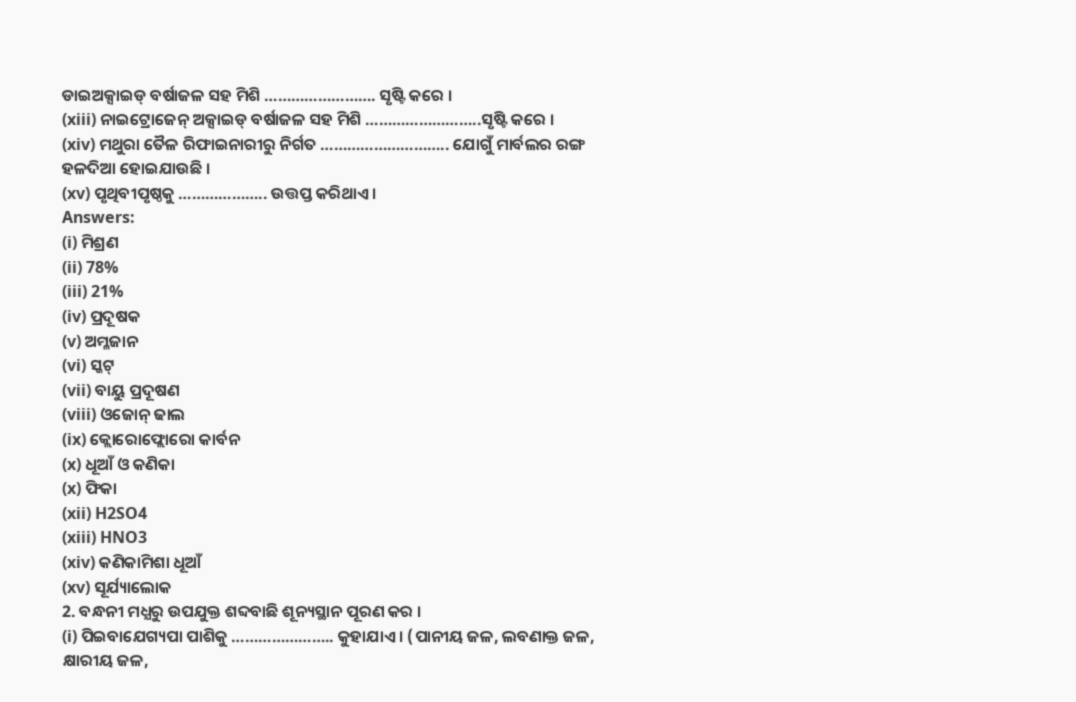ଡାଇଅକ୍ସାଇଡ୍ ବର୍ଷାଜଳ ସହ ମିଶି ……………………. ସୃଷ୍ଟି କରେ ।
(xiii) ନାଇଟ୍ରୋଜେନ୍ ଅକ୍ସାଇଡ୍ ବର୍ଷାଜଳ ସହ ମିଶି ……………………..ସୃଷ୍ଟି କରେ ।
(xiv) ମଥୁରା ତୈଳ ରିଫାଇନାରୀରୁ ନିର୍ଗତ ……………………….. ଯୋଗୁଁ ମାର୍ବଲର ରଙ୍ଗ ହଳଦିଆ ହୋଇଯାଉଛି ।
(xv) ପୃଥିବୀପୃଷ୍ଠକୁ ……………….. ଉତ୍ତପ୍ତ କରିଥାଏ ।
Answers:
(i) ମିଶ୍ରଣ
(ii) 78%
(iii) 21%
(iv) ପ୍ରଦୂଷକ
(v) ଅମ୍ଳଜାନ
(vi) ସ୍କଟ୍
(vii) ବାୟୁ ପ୍ରଦୂଷଣ
(viii) ଓଜୋନ୍ ଢାଲ
(ix) କ୍ଲୋରୋଫ୍ଲୋରୋ କାର୍ବନ
(x) ଧୂଆଁ ଓ କଣିକା
(x) ଫିକା
(xii) H2SO4
(xiii) HNO3
(xiv) କଣିକାମିଶା ଧୂଆଁ
(xv) ସୂର୍ଯ୍ୟାଲୋକ
2. ବନ୍ଧନୀ ମଧ୍ଯରୁ ଉପଯୁକ୍ତ ଶବ୍ଦବାଛି ଶୂନ୍ୟସ୍ଥାନ ପୂରଣ କର ।
(i) ପିଇବାଯେଗ୍ୟପା ପାଶିକୁ ………………….. କୁହାଯାଏ । (ପାନୀୟ ଜଳ, ଲବଣାକ୍ତ ଜଳ, କ୍ଷାରୀୟ ଜଳ,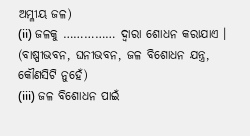ଅମ୍ଳୀୟ ଜଳ)
(ii) ଜଳକୁ …………… ଦ୍ଵାରା ଶୋଧନ କରାଯାଏ । (ବାଷ୍ପୀଭବନ, ଘନୀଭବନ, ଜଳ ବିଶୋଧନ ଯନ୍ତ୍ର, କୌଣସିଟି ନୁହେଁ)
(iii) ଜଳ ବିଶୋଧନ ପାଇଁ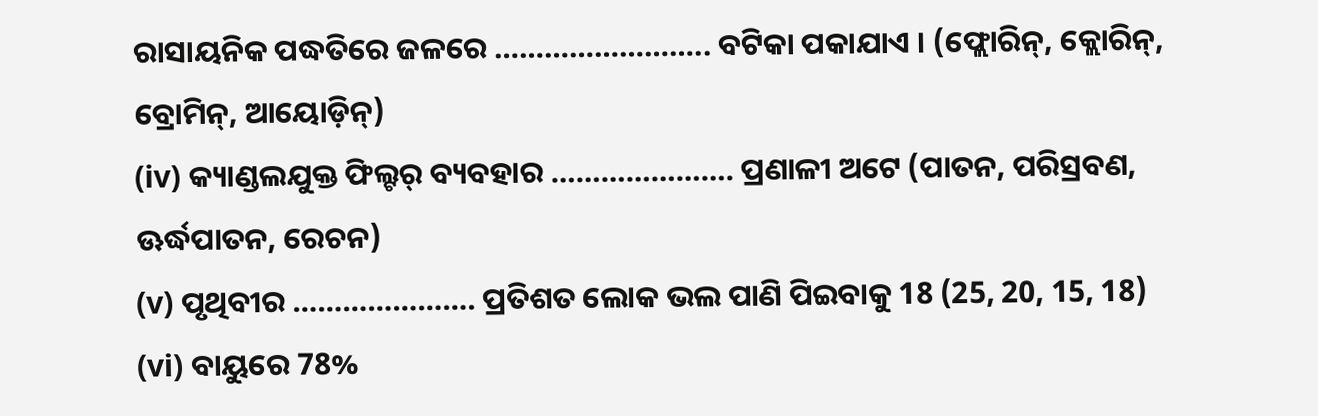ରାସାୟନିକ ପଦ୍ଧତିରେ ଜଳରେ …………………….. ବଟିକା ପକାଯାଏ । (ଫ୍ଲୋରିନ୍, କ୍ଲୋରିନ୍, ବ୍ରୋମିନ୍, ଆୟୋଡ଼ିନ୍)
(iv) କ୍ୟାଣ୍ଡଲଯୁକ୍ତ ଫିଲ୍ଟର୍ ବ୍ୟବହାର …………………. ପ୍ରଣାଳୀ ଅଟେ (ପାତନ, ପରିସ୍ରବଣ, ଊର୍ଦ୍ଧପାତନ, ରେଚନ)
(v) ପୃଥିବୀର …………………. ପ୍ରତିଶତ ଲୋକ ଭଲ ପାଣି ପିଇବାକୁ 18 (25, 20, 15, 18)
(vi) ବାୟୁରେ 78%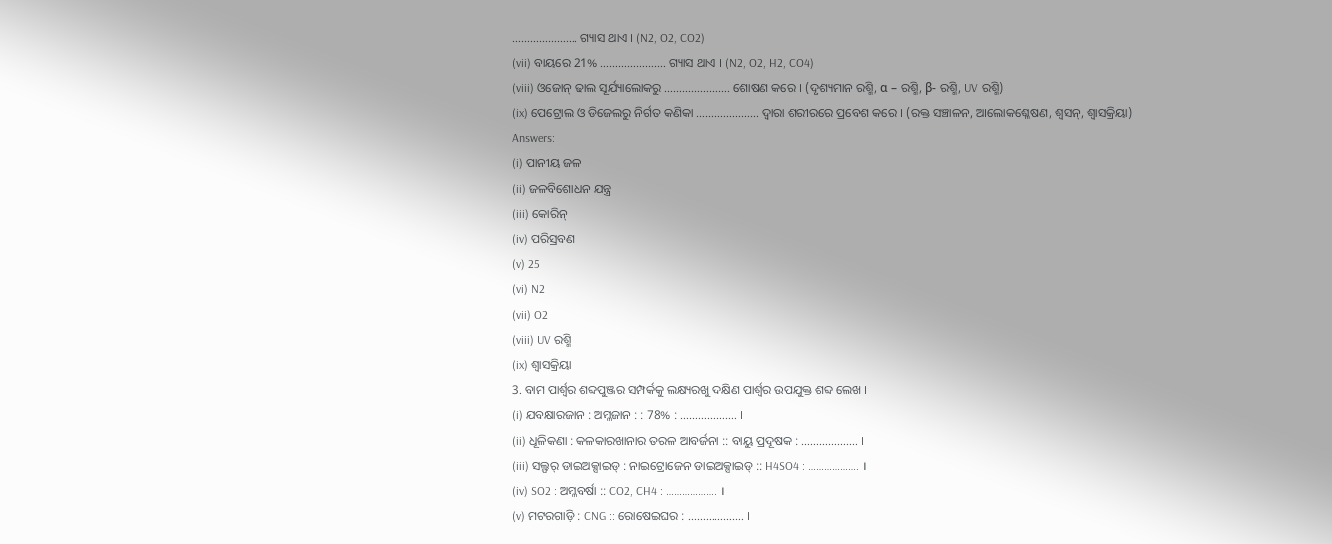…………………. ଗ୍ୟାସ ଥାଏ । (N2, O2, CO2)
(vii) ବାୟରେ 21% …………………. ଗ୍ୟାସ ଥାଏ । (N2, O2, H2, CO4)
(viii) ଓଜୋନ୍ ଢାଲ ସୂର୍ଯ୍ୟାଲୋକରୁ …………………. ଶୋଷଣ କରେ । (ଦୃଶ୍ୟମାନ ରଶ୍ମି, α – ରଶ୍ମି, β- ରଶ୍ମି, UV ରଶ୍ମି)
(ix) ପେଟ୍ରୋଲ ଓ ଡିଜେଲରୁ ନିର୍ଗତ କଣିକା ………………… ଦ୍ୱାରା ଶରୀରରେ ପ୍ରବେଶ କରେ । (ରକ୍ତ ସଞ୍ଚାଳନ, ଆଲୋକଶ୍ଳେଷଣ, ଶ୍ୱସନ୍, ଶ୍ଵାସକ୍ରିୟା)
Answers:
(i) ପାନୀୟ ଜଳ
(ii) ଜଳବିଶୋଧନ ଯନ୍ତ୍ର
(iii) କୋରିନ୍
(iv) ପରିସ୍ରବଣ
(v) 25
(vi) N2
(vii) O2
(viii) UV ରଶ୍ମି
(ix) ଶ୍ଵାସକ୍ରିୟା
3. ବାମ ପାର୍ଶ୍ଵର ଶବ୍ଦପୁଞ୍ଜର ସମ୍ପର୍କକୁ ଲକ୍ଷ୍ୟରଖୁ ଦକ୍ଷିଣ ପାର୍ଶ୍ଵର ଉପଯୁକ୍ତ ଶବ୍ଦ ଲେଖ ।
(i) ଯବକ୍ଷାରଜାନ : ଅମ୍ଳଜାନ : : 78% : ………………. ।
(ii) ଧୂଳିକଣା : କଳକାରଖାନାର ତରଳ ଆବର୍ଜନା :: ବାୟୁ ପ୍ରଦୂଷକ : ………………. ।
(iii) ସଲ୍ଫର୍ ଡାଇଅକ୍ସାଇଡ୍ : ନାଇଟ୍ରୋଜେନ ଡାଇଅକ୍ସାଇଡ୍ :: H4SO4 : ………………. ।
(iv) SO2 : ଅମ୍ଳବର୍ଷା :: CO2, CH4 : ………………. ।
(v) ମଟରଗାଡ଼ି : CNG :: ରୋଷେଇଘର : ………………. ।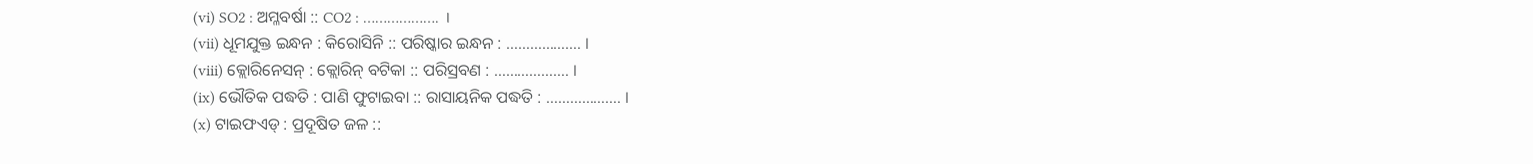(vi) SO2 : ଅମ୍ଳବର୍ଷା :: CO2 : ………………. ।
(vii) ଧୂମଯୁକ୍ତ ଇନ୍ଧନ : କିରୋସିନି :: ପରିଷ୍କାର ଇନ୍ଧନ : ………………. ।
(viii) କ୍ଲୋରିନେସନ୍ : କ୍ଲୋରିନ୍ ବଟିକା :: ପରିସ୍ରବଣ : ………………. ।
(ix) ଭୌତିକ ପଦ୍ଧତି : ପାଣି ଫୁଟାଇବା :: ରାସାୟନିକ ପଦ୍ଧତି : ………………. ।
(x) ଟାଇଫଏଡ୍ : ପ୍ରଦୂଷିତ ଜଳ ::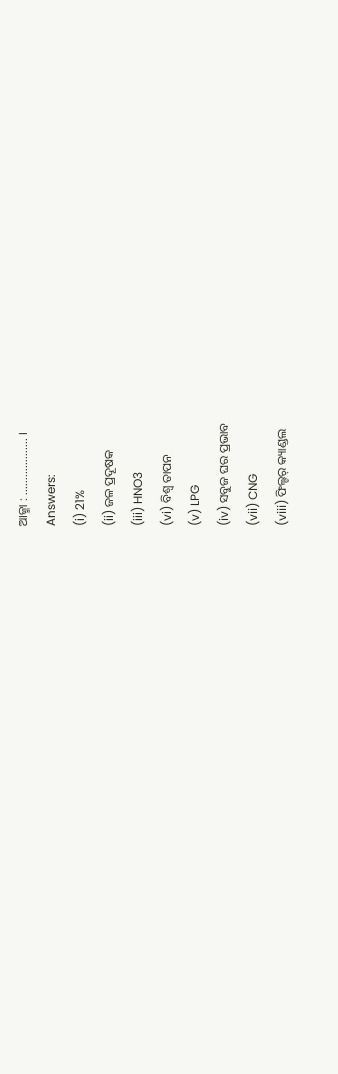ଆଜ୍ମା : ………………. ।
Answers:
(i) 21%
(ii) ଜଳ ପ୍ରଦୂଷକ
(iii) HNO3
(vi) ବିଶ୍ୱ ତାପନ
(v) LPG
(iv) ସବୁଜ ଘର ପ୍ରଭାବ
(vii) CNG
(viii) ଫିଲ୍ଟର୍ କ୍ୟାଣ୍ଡଲ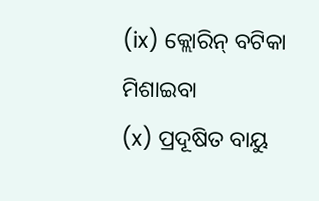(ix) କ୍ଲୋରିନ୍ ବଟିକା ମିଶାଇବା
(x) ପ୍ରଦୂଷିତ ବାୟୁ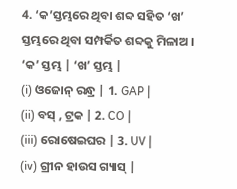4. ‘କ’ସ୍ତମ୍ଭରେ ଥିବା ଶବ୍ଦ ସହିତ ‘ଖ’ ସ୍ତମ୍ଭରେ ଥିବା ସମ୍ପର୍କିତ ଶବ୍ଦକୁ ମିଳାଅ ।
‘କ’ ସ୍ତମ୍ଭ | ‘ଖ’ ସ୍ତମ୍ଭ |
(i) ଓଜୋନ୍ ରନ୍ଧ୍ର | 1. GAP |
(ii) ବସ୍ , ଟ୍ରକ | 2. CO |
(iii) ରୋଷେଇଘର | 3. UV |
(iv) ଗ୍ରୀନ ହାଉସ ଗ୍ୟାସ୍ |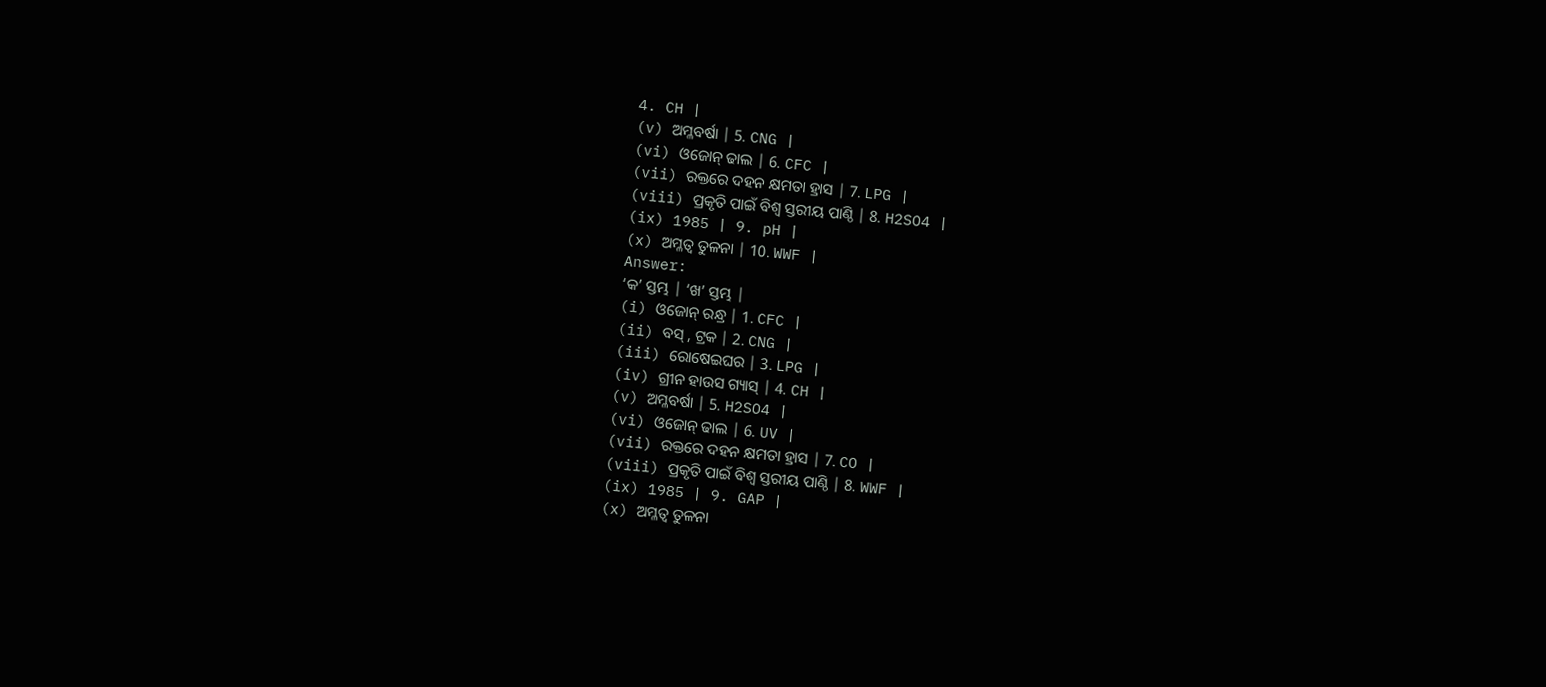4. CH |
(v) ଅମ୍ଳବର୍ଷା | 5. CNG |
(vi) ଓଜୋନ୍ ଢାଲ | 6. CFC |
(vii) ରକ୍ତରେ ଦହନ କ୍ଷମତା ହ୍ରାସ | 7. LPG |
(viii) ପ୍ରକୃତି ପାଇଁ ବିଶ୍ବ ସ୍ତରୀୟ ପାଣ୍ଠି | 8. H2SO4 |
(ix) 1985 | 9. pH |
(x) ଅମ୍ଳତ୍ୱ ତୁଳନା | 10. WWF |
Answer:
‘କ’ ସ୍ତମ୍ଭ | ‘ଖ’ ସ୍ତମ୍ଭ |
(i) ଓଜୋନ୍ ରନ୍ଧ୍ର | 1. CFC |
(ii) ବସ୍ , ଟ୍ରକ | 2. CNG |
(iii) ରୋଷେଇଘର | 3. LPG |
(iv) ଗ୍ରୀନ ହାଉସ ଗ୍ୟାସ୍ | 4. CH |
(v) ଅମ୍ଳବର୍ଷା | 5. H2SO4 |
(vi) ଓଜୋନ୍ ଢାଲ | 6. UV |
(vii) ରକ୍ତରେ ଦହନ କ୍ଷମତା ହ୍ରାସ | 7. CO |
(viii) ପ୍ରକୃତି ପାଇଁ ବିଶ୍ବ ସ୍ତରୀୟ ପାଣ୍ଠି | 8. WWF |
(ix) 1985 | 9. GAP |
(x) ଅମ୍ଳତ୍ୱ ତୁଳନା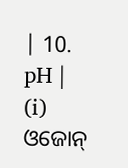| 10. pH |
(i) ଓଜୋନ୍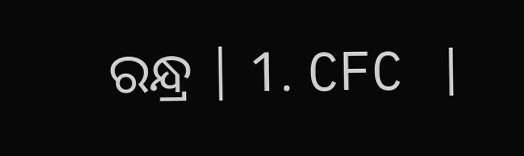ରନ୍ଧ୍ର | 1. CFC |